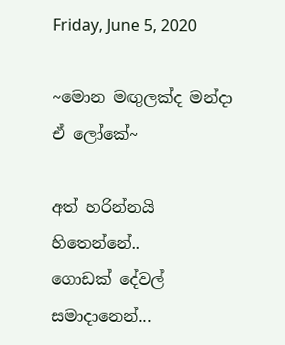Friday, June 5, 2020

~මොන මඟුලක්ද මන්දා ඒ ලෝකේ~

අත් හරින්නයි හිතෙන්නේ..
ගොඩක් දේවල් සමාදානෙන්...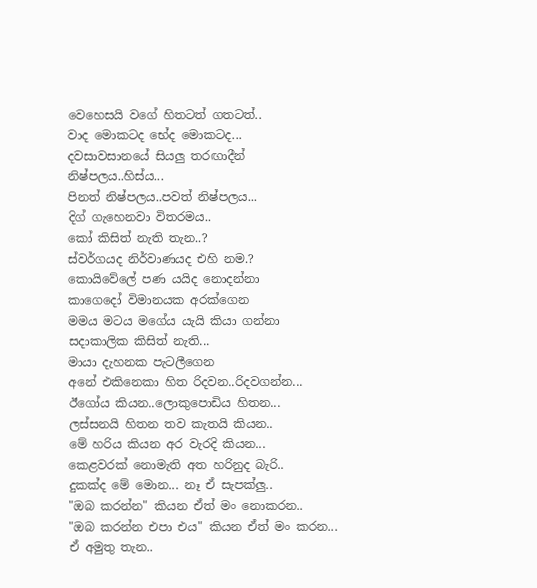වෙහෙසයි වගේ හිතටත් ගතටත්..
වාද මොකටද භේද මොකටද...
දවසාවසානයේ සියලු තරඟාදීන්
නිෂ්පලය..හිස්ය...
පිනත් නිෂ්පලය..පවත් නිෂ්පලය...
දිග් ගැහෙනවා විතරමය..
කෝ කිසිත් නැති තැන..?
ස්වර්ගයද නිර්වාණයද එහි නම.?
කොයිවේලේ පණ යයිද නොදන්නා
කාගෙදෝ විමානයක අරක්ගෙන
මමය මටය මගේය යැයි කියා ගන්නා
සදාකාලික කිසිත් නැති...
මායා දැහනක පැටලීගෙන
අනේ එකිනෙකා හිත රිදවන..රිදවගන්න...
ඊගෝය කියන..ලොකුපොඩිය හිතන...
ලස්සනයි හිතන තව කැතයි කියන..
මේ හරිය කියන අර වැරදි කියන...
කෙළවරක් නොමැති අත හරිනුද බැරි..
දුකක්ද මේ මොන... නෑ ඒ සැපක්ලු..
"ඔබ කරන්න" කියන ඒත් මං නොකරන..
"ඔබ කරන්න එපා එය" කියන ඒත් මං කරන...
ඒ අමුතු තැන..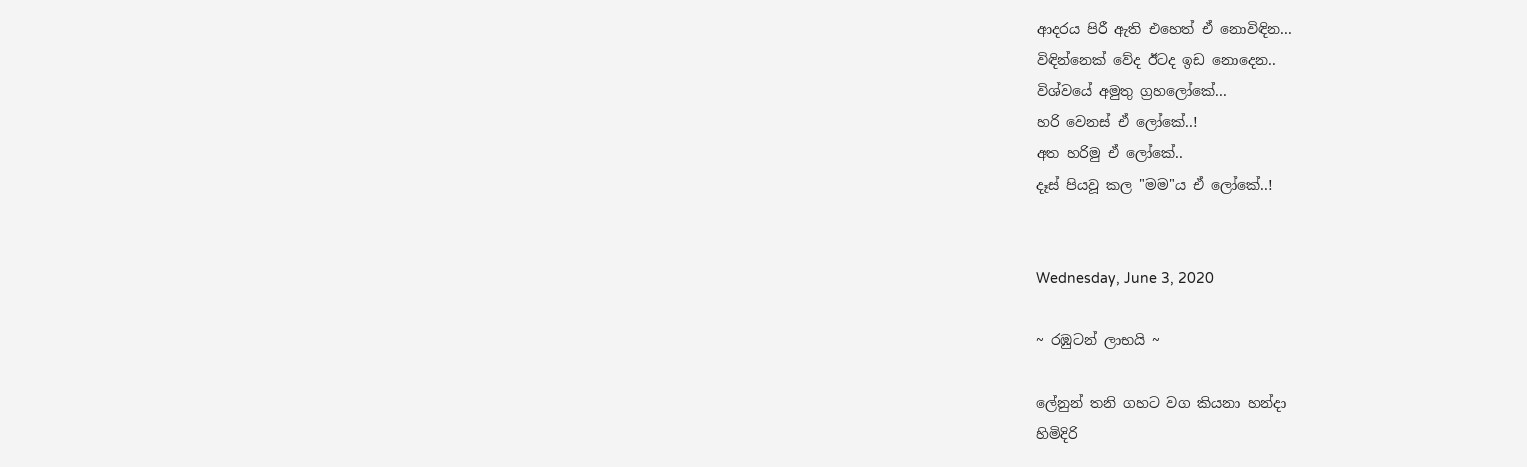ආදරය පිරී ඇති එහෙත් ඒ නොවිඳින...
විඳින්නෙක් වේද ඊටද ඉඩ නොදෙන..
විශ්වයේ අමුතු ග්‍රහලෝකේ...
හරි වෙනස් ඒ ලෝකේ..!
අත හරිමු ඒ ලෝකේ..
දෑස් පියවූ කල "මම"ය ඒ ලෝකේ..!


Wednesday, June 3, 2020

~ රඹුටන් ලාභයි ~

ලේනුන් තනි ගහට වග කියනා හන්දා
හිමිදිරි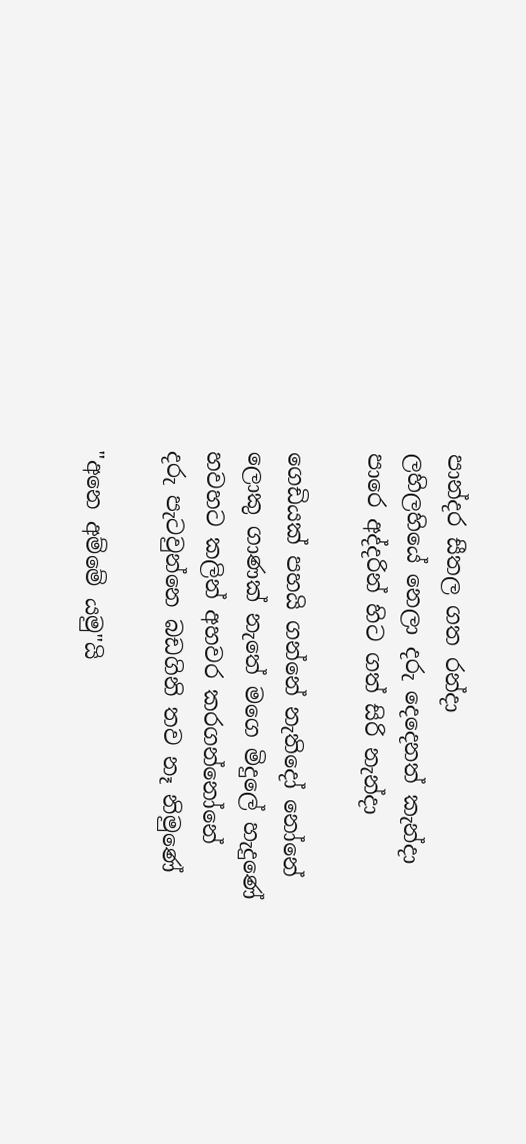පාන්දර සීතල ගත රන්දා
ලහිලහියේ නෙලා දරු දෙදෙනත් කැන්දා
පාරෙ අද්දරින් හිට ගත් සිරි නැන්දා

ගෙඩියක් පහයි ගන්නේ නැතිදෝ නෝනේ
ලොකු ගාණක් නැතේ මගෙ මිදුලේ හැදුණේ
හවහට කලින් අහවර කරගන්නෝනේ
දරු පැටවුන්නෙ බඩගිනි තව නෑ නිමුණේ

"අනෙ අම්මේ යමු"යි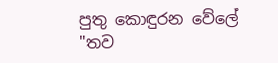පුතු කොඳුරන වේලේ
"තව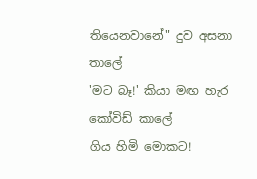තියෙනවානේ" දුව අසනා තාලේ
'මට බෑ!' කියා මඟ හැර කෝවිඩ් කාලේ
ගිය හිමි මොකට!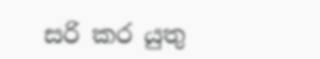සරි කර යුතු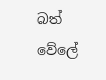බත් වේලේ